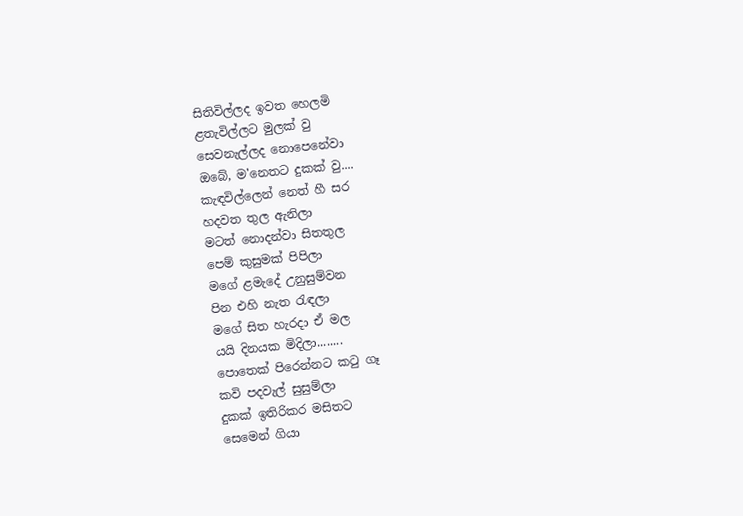සිතිවිල්ලද ඉවත හෙලමි
ළතැවිල්ලට මුලක් වු
සෙවනැල්ලද නොපෙනේවා
ඔබේ, ම'නෙතට දුකක් වු....
කැඳවිල්ලෙන් නෙත් හී සර
හදවත තුල ඇනිලා
මටත් නොදන්වා සිතතුල
පෙම් කුසුමක් පිපිලා
මගේ ළමැදේ උනුසුම්වන
පින එහි නැත රැඳලා
මගේ සිත හැරදා ඒ මල
යයි දිනයක මිදිලා........
පොතෙක් පිරෙන්නට කටු ගෑ
කවි පදවැල් සුසුම්ලා
දුකක් ඉතිරිකර මසිතට
සෙමෙන් ගියා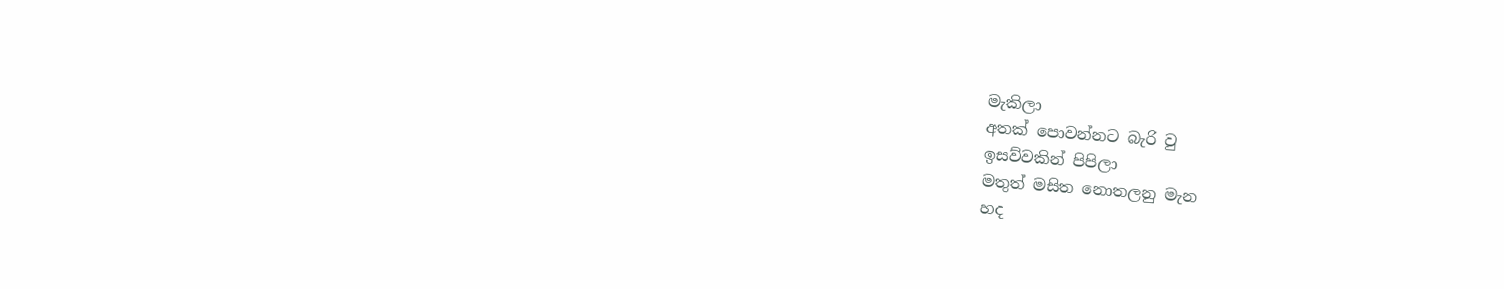මැකිලා
අතක් පොවන්නට බැරි වු
ඉසව්වකින් පිපිලා
මතුත් මසිත නොතලනු මැන
හද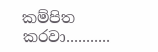කම්පිත කරවා...........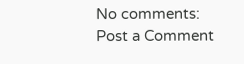No comments:
Post a Comment